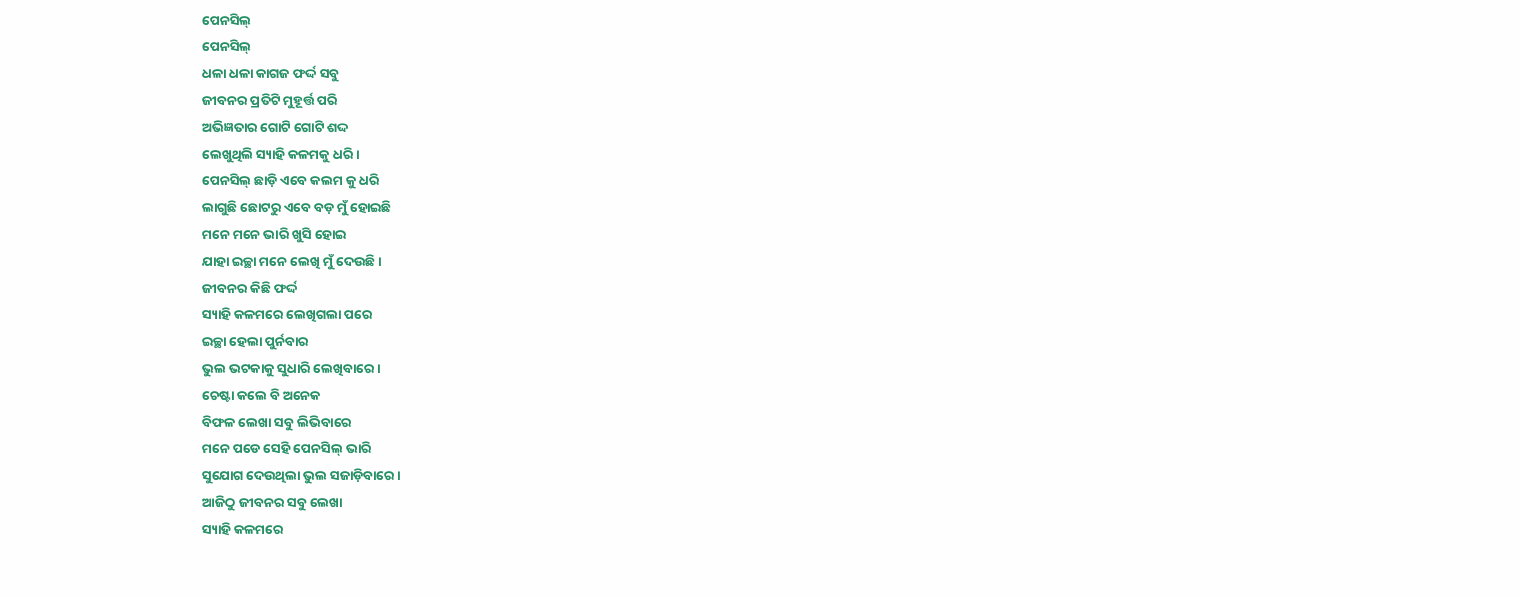ପେନସିଲ୍
ପେନସିଲ୍
ଧଳା ଧଳା କାଗଜ ଫର୍ଦ୍ଦ ସବୁ
ଜୀବନର ପ୍ରତିଟି ମୁହୂର୍ତ୍ତ ପରି
ଅଭିଜ୍ଞତାର ଗୋଟି ଗୋଟି ଶଦ୍ଦ
ଲେଖୁଥିଲି ସ୍ୟାହି କଳମକୁ ଧରି ।
ପେନସିଲ୍ ଛାଡ଼ି ଏବେ କଲମ କୁ ଧରି
ଲାଗୁଛି ଛୋଟରୁ ଏବେ ବଡ଼ ମୁଁ ହୋଇଛି
ମନେ ମନେ ଭାରି ଖୁସି ହୋଇ
ଯାହା ଇଚ୍ଛା ମନେ ଲେଖି ମୁଁ ଦେଉଛି ।
ଜୀବନର କିଛି ଫର୍ଦ୍ଦ
ସ୍ୟାହି କଳମରେ ଲେଖିଗଲା ପରେ
ଇଚ୍ଛା ହେଲା ପୁର୍ନବାର
ଭୁଲ ଭଟକାକୁ ସୁଧାରି ଲେଖିବାରେ ।
ଚେଷ୍ଟା କଲେ ବି ଅନେକ
ବିଫଳ ଲେଖା ସବୁ ଲିଭିବାରେ
ମନେ ପଡେ ସେହି ପେନସିଲ୍ ଭାରି
ସୁଯୋଗ ଦେଉଥିଲା ଭୁଲ ସଜାଡ଼ିବାରେ ।
ଆଜିଠୁ ଜୀବନର ସବୁ ଲେଖା
ସ୍ୟାହି କଳମରେ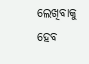ଲେଖିବାକୁ ହେବ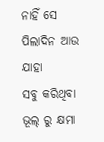ନାହିଁ ସେ ପିଲାଦିନ ଆଉ ଯାହା
ସବୁ କରିଥିବା ଭୂଲ୍ ରୁ କ୍ଷମା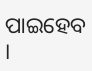ପାଇହେବ ।